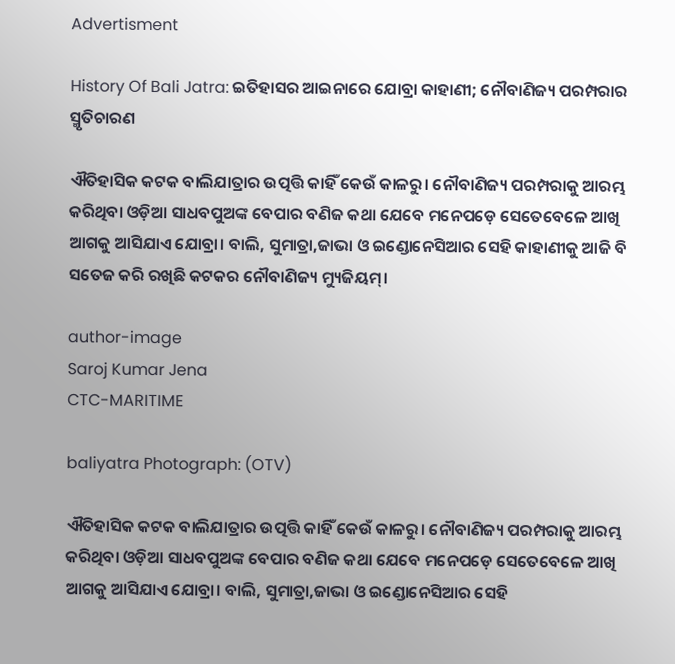Advertisment

History Of Bali Jatra: ଇତିହାସର ଆଇନାରେ ଯୋବ୍ରା କାହାଣୀ; ନୌବାଣିଜ୍ୟ ପରମ୍ପରାର ସ୍ମୃତିଚାରଣ

ଐତିହାସିକ କଟକ ବାଲିଯାତ୍ରାର ଉତ୍ପତ୍ତି କାହିଁ କେଉଁ କାଳରୁ। ନୌବାଣିଜ୍ୟ ପରମ୍ପରାକୁ ଆରମ୍ଭ କରିଥିବା ଓଡ଼ିଆ ସାଧବପୁଅଙ୍କ ବେପାର ବଣିଜ କଥା ଯେବେ ମନେପଡ଼େ ସେତେବେଳେ ଆଖି ଆଗକୁ ଆସିଯାଏ ଯୋବ୍ରା। ବାଲି, ସୁମାତ୍ରା,ଜାଭା ଓ ଇଣ୍ଡୋନେସିଆର ସେହି କାହାଣୀକୁ ଆଜି ବି ସତେଜ କରି ରଖିଛି କଟକର ନୌବାଣିଜ୍ୟ ମ୍ୟୁଜିୟମ୍।

author-image
Saroj Kumar Jena
CTC-MARITIME

baliyatra Photograph: (OTV)

ଐତିହାସିକ କଟକ ବାଲିଯାତ୍ରାର ଉତ୍ପତ୍ତି କାହିଁ କେଉଁ କାଳରୁ। ନୌବାଣିଜ୍ୟ ପରମ୍ପରାକୁ ଆରମ୍ଭ କରିଥିବା ଓଡ଼ିଆ ସାଧବପୁଅଙ୍କ ବେପାର ବଣିଜ କଥା ଯେବେ ମନେପଡ଼େ ସେତେବେଳେ ଆଖି ଆଗକୁ ଆସିଯାଏ ଯୋବ୍ରା। ବାଲି, ସୁମାତ୍ରା,ଜାଭା ଓ ଇଣ୍ଡୋନେସିଆର ସେହି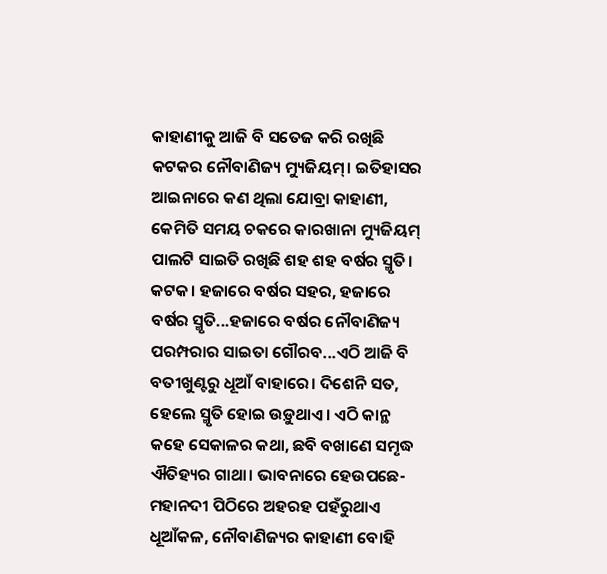କାହାଣୀକୁ ଆଜି ବି ସତେଜ କରି ରଖିଛି କଟକର ନୌବାଣିଜ୍ୟ ମ୍ୟୁଜିୟମ୍। ଇତିହାସର ଆଇନାରେ କଣ ଥିଲା ଯୋବ୍ରା କାହାଣୀ, କେମିତି ସମୟ ଚକରେ କାରଖାନା ମ୍ୟୁଜିୟମ୍ ପାଲଟି ସାଇତି ରଖିଛି ଶହ ଶହ ବର୍ଷର ସ୍ମୃତି।
କଟକ। ହଜାରେ ବର୍ଷର ସହର, ହଜାରେ ବର୍ଷର ସ୍ମୃତି...ହଜାରେ ବର୍ଷର ନୌବାଣିଜ୍ୟ ପରମ୍ପରାର ସାଇତା ଗୌରବ...ଏଠି ଆଜି ବି ବତୀଖୁଣ୍ଟରୁ ଧୂଆଁ ବାହାରେ। ଦିଶେନି ସତ, ହେଲେ ସ୍ମୃତି ହୋଇ ଉଡ଼ୁଥାଏ। ଏଠି କାନ୍ଥ କହେ ସେକାଳର କଥା, ଛବି ବଖାଣେ ସମୃଦ୍ଧ ଐତିହ୍ୟର ଗାଥା। ଭାବନାରେ ହେଉପଛେ- ମହାନଦୀ ପିଠିରେ ଅହରହ ପହଁରୁଥାଏ ଧୂଆଁକଳ, ନୌବାଣିଜ୍ୟର କାହାଣୀ ବୋହି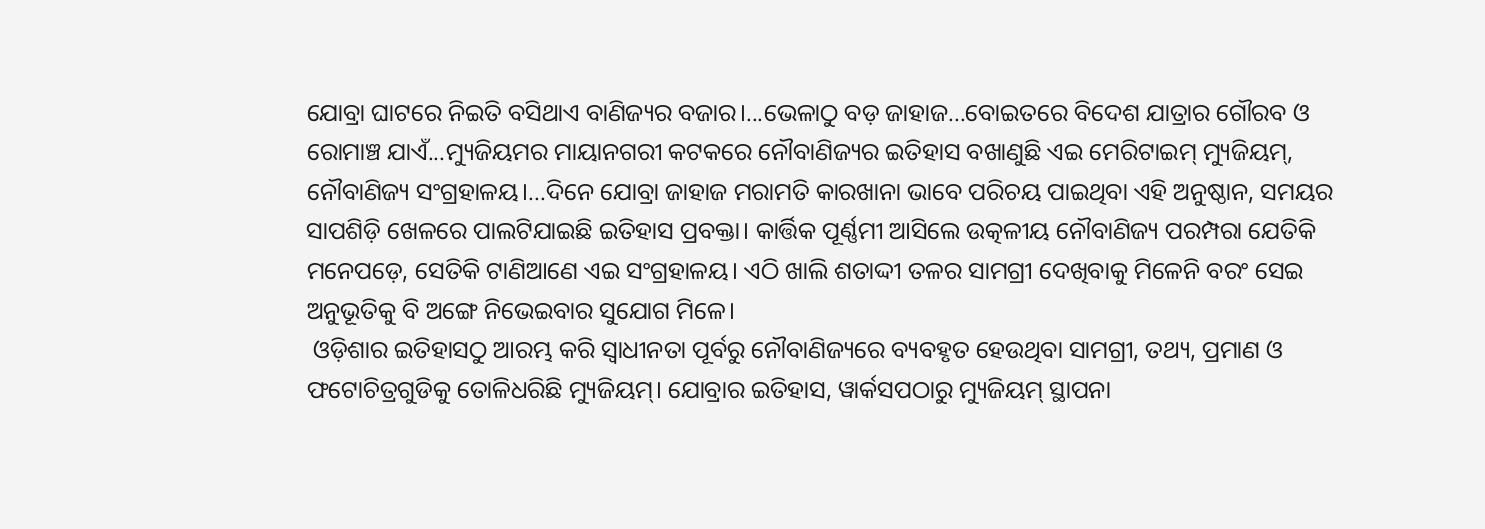ଯୋବ୍ରା ଘାଟରେ ନିଇତି ବସିଥାଏ ବାଣିଜ୍ୟର ବଜାର।...ଭେଳାଠୁ ବଡ଼ ଜାହାଜ...ବୋଇତରେ ବିଦେଶ ଯାତ୍ରାର ଗୌରବ ଓ ରୋମାଞ୍ଚ ଯାଏଁ...ମ୍ୟୁଜିୟମର ମାୟାନଗରୀ କଟକରେ ନୌବାଣିଜ୍ୟର ଇତିହାସ ବଖାଣୁଛି ଏଇ ମେରିଟାଇମ୍ ମ୍ୟୁଜିୟମ୍, ନୌବାଣିଜ୍ୟ ସଂଗ୍ରହାଳୟ।...ଦିନେ ଯୋବ୍ରା ଜାହାଜ ମରାମତି କାରଖାନା ଭାବେ ପରିଚୟ ପାଇଥିବା ଏହି ଅନୁଷ୍ଠାନ, ସମୟର ସାପଶିଡ଼ି ଖେଳରେ ପାଲଟିଯାଇଛି ଇତିହାସ ପ୍ରବକ୍ତା। କାର୍ତ୍ତିକ ପୂର୍ଣ୍ଣମୀ ଆସିଲେ ଉତ୍କଳୀୟ ନୌବାଣିଜ୍ୟ ପରମ୍ପରା ଯେତିକି ମନେପଡ଼େ, ସେତିକି ଟାଣିଆଣେ ଏଇ ସଂଗ୍ରହାଳୟ। ଏଠି ଖାଲି ଶତାଦ୍ଦୀ ତଳର ସାମଗ୍ରୀ ଦେଖିବାକୁ ମିଳେନି ବରଂ ସେଇ ଅନୁଭୂତିକୁ ବି ଅଙ୍ଗେ ନିଭେଇବାର ସୁଯୋଗ ମିଳେ।
 ଓଡ଼ିଶାର ଇତିହାସଠୁ ଆରମ୍ଭ କରି ସ୍ୱାଧୀନତା ପୂର୍ବରୁ ନୌବାଣିଜ୍ୟରେ ବ୍ୟବହୃତ ହେଉଥିବା ସାମଗ୍ରୀ, ତଥ୍ୟ, ପ୍ରମାଣ ଓ ଫଟୋଚିତ୍ରଗୁଡିକୁ ତୋଳିଧରିଛି ମ୍ୟୁଜିୟମ୍। ଯୋବ୍ରାର ଇତିହାସ, ୱାର୍କସପଠାରୁ ମ୍ୟୁଜିୟମ୍ ସ୍ଥାପନା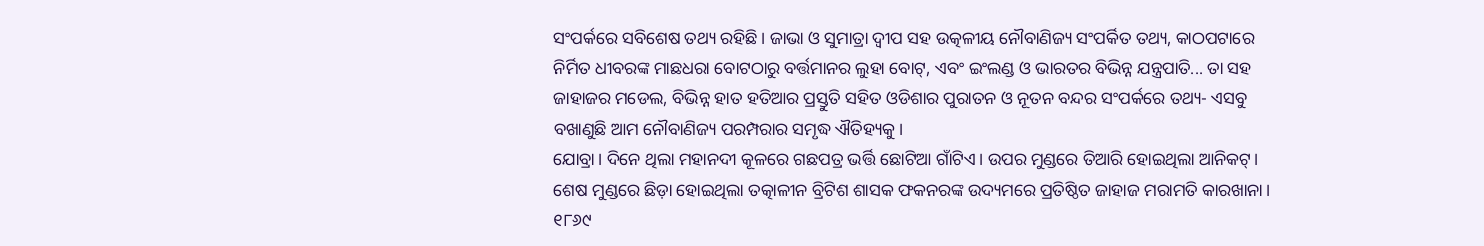ସଂପର୍କରେ ସବିଶେଷ ତଥ୍ୟ ରହିଛି। ଜାଭା ଓ ସୁମାତ୍ରା ଦ୍ୱୀପ ସହ ଉତ୍କଳୀୟ ନୌବାଣିଜ୍ୟ ସଂପର୍କିତ ତଥ୍ୟ, କାଠପଟାରେ ନିର୍ମିତ ଧୀବରଙ୍କ ମାଛଧରା ବୋଟଠାରୁ ବର୍ତ୍ତମାନର ଲୁହା ବୋଟ୍, ଏବଂ ଇଂଲଣ୍ଡ ଓ ଭାରତର ବିଭିନ୍ନ ଯନ୍ତ୍ରପାତି... ତା ସହ ଜାହାଜର ମଡେଲ, ବିଭିନ୍ନ ହାତ ହତିଆର ପ୍ରସ୍ତୁତି ସହିତ ଓଡିଶାର ପୁରାତନ ଓ ନୂତନ ବନ୍ଦର ସଂପର୍କରେ ତଥ୍ୟ- ଏସବୁ ବଖାଣୁଛି ଆମ ନୌବାଣିଜ୍ୟ ପରମ୍ପରାର ସମୃଦ୍ଧ ଐତିହ୍ୟକୁ।
ଯୋବ୍ରା। ଦିନେ ଥିଲା ମହାନଦୀ କୂଳରେ ଗଛପତ୍ର ଭର୍ତ୍ତି ଛୋଟିଆ ଗାଁଟିଏ। ଉପର ମୁଣ୍ଡରେ ତିଆରି ହୋଇଥିଲା ଆନିକଟ୍। ଶେଷ ମୁଣ୍ଡରେ ଛିଡ଼ା ହୋଇଥିଲା ତତ୍କାଳୀନ ବ୍ରିଟିଶ ଶାସକ ଫକନରଙ୍କ ଉଦ୍ୟମରେ ପ୍ରତିଷ୍ଠିତ ଜାହାଜ ମରାମତି କାରଖାନା। ୧୮୬୯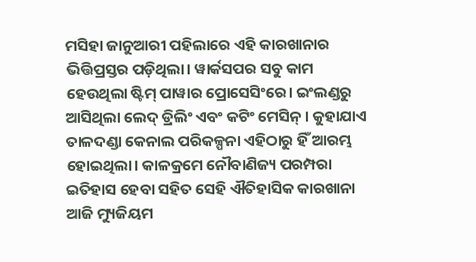ମସିହା ଜାନୁଆରୀ ପହିଲାରେ ଏହି କାରଖାନାର ଭିତ୍ତିପ୍ରସ୍ତର ପଡ଼ିଥିଲା। ୱାର୍କସପର ସବୁ କାମ ହେଉଥିଲା ଷ୍ଟିମ୍ ପାୱାର ପ୍ରୋସେସିଂରେ। ଇଂଲଣ୍ଡରୁ ଆସିଥିଲା ଲେଦ୍ ଡ୍ରିଲିଂ ଏବଂ କଟିଂ ମେସିନ୍ । କୁହାଯାଏ ତାଳଦଣ୍ଡା କେନାଲ ପରିକଳ୍ପନା ଏହିଠାରୁ ହିଁ ଆରମ୍ଭ ହୋଇଥିଲା। କାଳକ୍ରମେ ନୌବାଣିଜ୍ୟ ପରମ୍ପରା ଇତିହାସ ହେବା ସହିତ ସେହି ଐତିହାସିକ କାରଖାନା ଆଜି ମ୍ୟୁଜିୟମ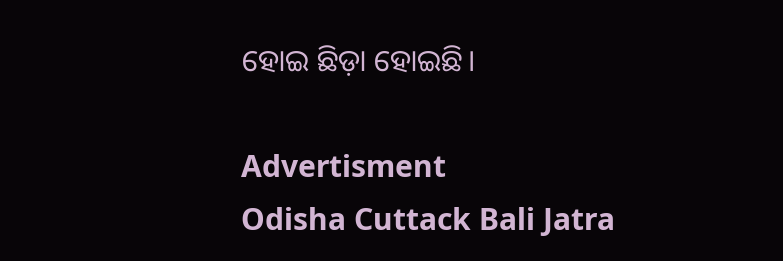ହୋଇ ଛିଡ଼ା ହୋଇଛି।

Advertisment
Odisha Cuttack Bali Jatra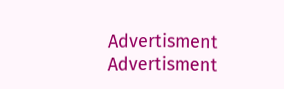Advertisment
Advertisment